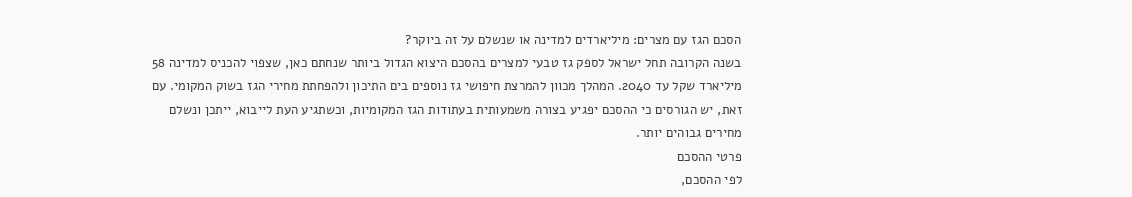הסכם הגז עם מצרים: מיליארדים למדינה או שנשלם על זה ביוקר?
בשנה הקרובה תחל ישראל לספק גז טבעי למצרים בהסכם היצוא הגדול ביותר שנחתם כאן, שצפוי להכניס למדינה 58 מיליארד שקל עד 2040. המהלך מכוון להמרצת חיפושי גז נוספים בים התיכון ולהפחתת מחירי הגז בשוק המקומי. עם זאת, יש הגורסים כי ההסכם יפגיע בצורה משמעותית בעתודות הגז המקומיות, וכשתגיע העת לייבוא, ייתכן ונשלם מחירים גבוהים יותר.
פרטי ההסכם
לפי ההסכם,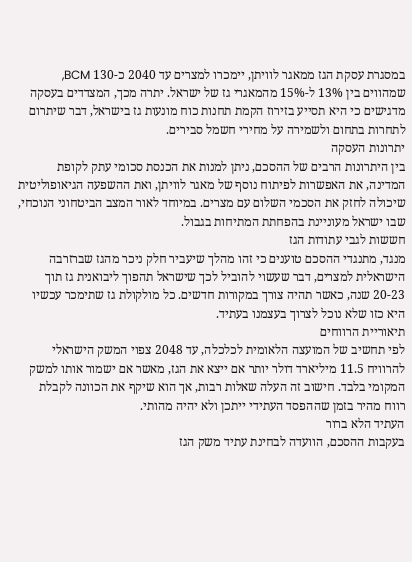במסגרת עסקת הגז ממאגר לוויתן, יימכרו למצרים עד 2040 כ-130 BCM, שמהווים בין 13% ל-15% מהמאגרי גז של ישראל. יתרה מכך, המצדדים בעסקה מדגישים כי היא תסייע בזירוז הקמת תחנות כוח מונעות גז בישראל, דבר שיתרום לתחרות בתחום ולשמירה על מחירי חשמל סבירים.
יתרונות העסקה
בין היתרונות הרבים של ההסכם, ניתן למנות את הכנסת סכומי עתק לקופת המדינה, את האפשרות לפיתוח נוסף של מאגר לוויתן, ואת ההשפעה הגיאופוליטית שיכולה לחזק את הסכמי השלום עם מצרים. במיוחד לאור המצב הביטחוני הנוכחי, שבו ישראל מעוניינת בהפחתת המתיחות בגבול.
חששות לגבי עתודות הגז
מנגד, מתנגדי ההסכם טוענים כי זהו מהלך שיעביר חלק ניכר מהגז שברזרבה הישראלית למצרים, דבר שעשוי להוביל לכך שישראל תהפוך ליבואנית גז תוך 20-23 שנה, כאשר תהיה צורך במקורות חדשים. כל מולקולת גז שתימכר עכשיו היא כזו שלא נוכל לצרוך בעצמנו בעתיד.
תיאוריית הרווחים
לפי תחשיב של המועצה הלאומית לכלכלה, עד 2048 צפוי המשק הישראלי להרוויח 11.5 מיליארד דולר יותר אם ייצא את הגז, מאשר אם ישמור אותו למשק המקומי בלבד. חישוב זה העלה שאלות רבות, אך הוא שיקף את הכוונה לקבלת רווח מהיר בזמן שההפסד העתידי ייתכן ולא יהיה מהותי.
העתיד הלא ברור
בעקבות ההסכם, הוועדה לבחינת עתיד משק הגז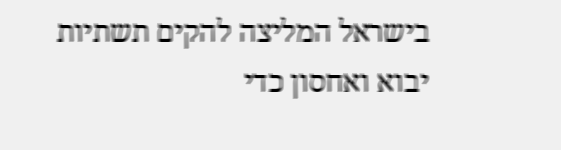בישראל המליצה להקים תשתיות יבוא ואחסון כדי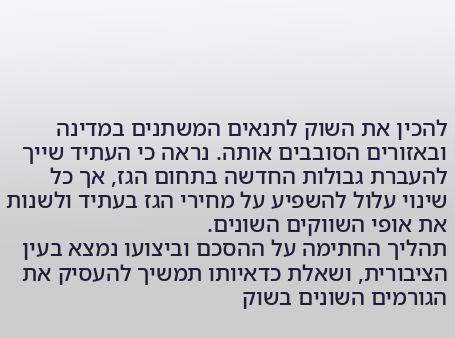להכין את השוק לתנאים המשתנים במדינה ובאזורים הסובבים אותה. נראה כי העתיד שייך להעברת גבולות החדשה בתחום הגז, אך כל שינוי עלול להשפיע על מחירי הגז בעתיד ולשנות את אופי השווקים השונים.
תהליך החתימה על ההסכם וביצועו נמצא בעין הציבורית, ושאלת כדאיותו תמשיך להעסיק את הגורמים השונים בשוק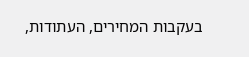בעקבות המחירים, העתודות,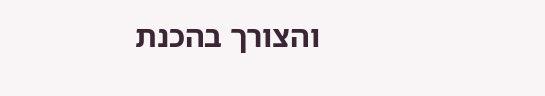והצורך בהכנת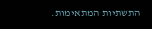התשתיות המתאימות.